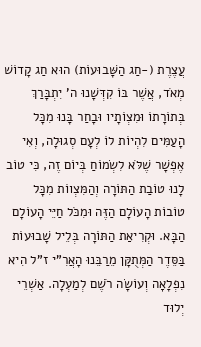עֲצֶרֶת (-חַג הַשָּׁבוּעוֹת) הוּא חַג קָדוֹשׁ מְאֹד, אֲשֶׁר בּוֹ קִדְּשָׁנוּ ה' יִתְבָּרַךְ בְּתוֹרָתוֹ וּמִצְוֹתָיו וּבָחַר בָּנוּ מִכָּל הָעַמִּים לִהְיוֹת לוֹ לְעָם סְגוּלָה, וְאִי אֶפְשָׁר שֶׁלֹּא לִשְׂמוֹחַ בְּיוֹם זֶה, כִּי טוֹב לָנוּ טוֹבַת הַתּוֹרָה וְהַמִּצְווֹת מִכָּל טוֹבוֹת הָעוֹלָם הַזֶּה וּמִכֹּל חַיֵּי הָעוֹלָם הַבָּא. וּקְרִיאַת הַתּוֹרָה בְּלֵיל שָׁבוּעוֹת בַּסֵּדֶר הַמְּתֻקָּן מֵרַבֵּנוּ הָאֲרִ"י ז"ל הִיא נִפְלָאָה וְעוֹשָׂה רֹשֶׁם לְמַעְלָה. אַשְׁרֵי יְלוּד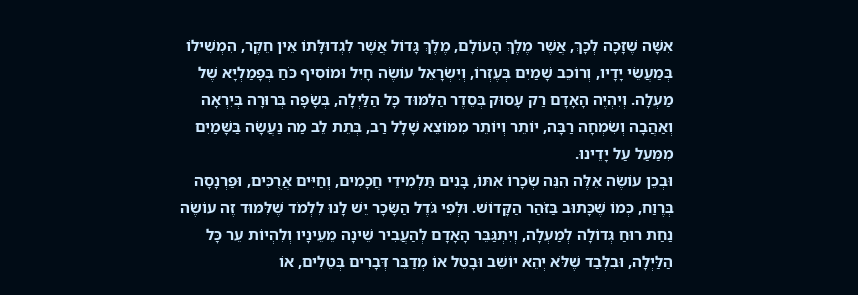אִשָּׁה שֶׁזָּכָה לְכָךְ, אֲשֶׁר מֶלֶךְ הָעוֹלָם, מֶלֶךְ גָּדוֹל אֲשֶׁר לִגְדוּלָּתוֹ אֵין חֵקֶר, הִמְשִׁילוֹ בְּמַעֲשֵׂי יָדָיו, וְרוֹכֵב שָׁמַיִם בְּעֶזְרוֹ, וְיִשְׂרָאֵל עוֹשֶׂה חָיִל וּמוֹסִיף כֹּחַ בְּפָמַלְיָא שֶׁל מַעְלָה. וְיִהְיֶה הָאָדָם רַק עָסוּק בְּסֵדֶר הַלִּמּוּד כָּל הַלַּיְלָה, בְּשָׂפָה בְּרוּרָה בְּיִרְאָה וְאַהֲבָה וְשִׂמְחָה רַבָּה, יוֹתֵר וְיוֹתֵר מִמּוֹצֵא שָׁלָל רַב, בְּתֵת לֵב מַה נַעֲשָׂה בַּשָּׁמַיִם מִמַּעַל עַל יָדֵינוּ.
וּבְכֵן עוֹשֶׂה אֵלֶּה הִנֵּה שְׂכָרוֹ אִתּוֹ, בָּנִים תַּלְמִידֵי חֲכָמִים, וְחַיִּים אֲרֻכִּים, וּפַרְנָסָה בְּרֶוַח, כְּמוֹ שֶׁכָּתוּב בַּזֹּהַר הַקָּדוֹשׁ. וּלְפִי גֹּדֶל הַשָּׂכָר יֵשׁ לָנוּ לִלְמֹד שֶׁלִּמּוּד זֶה עוֹשֶׂה נַחַת רוּחַ גְּדוֹלָה לְמַעְלָה, וְיִתְגַּבֵּר הָאָדָם לְהַעֲבִיר שֵׁינָה מֵעֵינָיו וְלִהְיוֹת עֵר כָּל הַלַּיְלָה, וּבִלְבַד שֶׁלֹּא יְהֵא יוֹשֵׁב וּבָטֵל אוֹ מְדַבֵּר דְּבָרִים בְּטֵלִים, אוֹ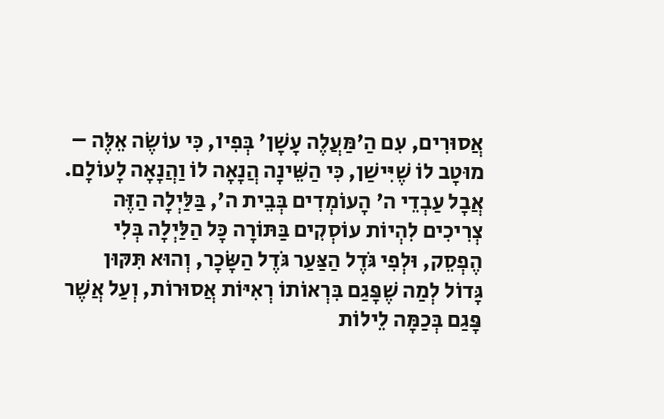אֲסוּרִים, עִם הַ'מַּעֲלֶה עָשָׁן' בְּפִיו, כִּי עוֹשֶׂה אֵלֶּה – מוּטָב לוֹ שֶׁיִּישַׁן, כִּי הַשֵּׁינָה הֲנָאָה לוֹ וַהֲנָאָה לָעוֹלָם. אֲבָל עַבְדֵי ה' הָעוֹמְדִים בְּבֵית ה', בַּלַּיְלָה הַזֶּה צְרִיכִים לִהְיוֹת עוֹסְקִים בַּתּוֹרָה כָּל הַלַּיְלָה בְּלִי הֶפְסֵק, וּלְפִי גֹּדֶל הַצַּעַר גֹּדֶל הַשָּׂכָר, וְהוּא תִּקּוּן גָּדוֹל לְמַה שֶׁפָּגַם בִּרְאוֹתוֹ רְאִיּוֹת אֲסוּרוֹת, וְעַל אֲשֶׁר פָּגַם בְּכַמָּה לֵילוֹת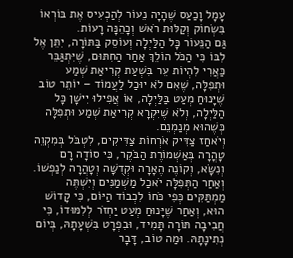עָמָל וָכַעַס שֶׁהָיָה נֵעוֹר לְהַכְעִיס אֶת בּוֹרְאוֹ בִּשְׂחוֹק וְקַלּוּת רֹאשׁ וְכָהֵנָּה רָעוֹת.
גַּם הַנֵּעוֹר כָּל הַלַּיְלָה וְעוֹסֵק בַּתּוֹרָה, יִתֵּן אֶל לִבּוֹ כִּי הַכֹּל הוֹלֵךְ אַחַר הַחִתּוּם, שֶׁיִּתְגַּבֵּר כַּאֲרִי לִהְיוֹת עֵר בִּשְׁעַת קְרִיאַת שְׁמַע וּתְפִלָּה, שֶׁאִם לֹא יוּכַל לַעֲמוֹד – יוֹתֵר טוֹב שֶׁיָּנוּחַ מְעַט בַּלַּיְלָה, אוֹ אֲפִילוּ יִישָׁן כָּל הַלַּיְלָה, וְלֹא שֶׁיִּקְרָא קְרִיאַת שְׁמַע וּתְפִלָּה כְּשֶׁהוּא מְנַמְנֵם.
וְיֹאחַז צַדִּיק אֹרְחוֹת צַדִּיקִים, לִטְבֹּל בְּמִקְוֵה טָהֳרָה בְּאַשְׁמוֹרֶת הַבֹּקֶר, כִּי סוֹדָה רָם וְנִשָּׂא, וְקוֹנֶה הֶאָרָה וּקְדֻשָּׁה וְטָהֲרָה לְנַפְשׁוֹ.
וְאַחַר הַתְּפִלָּה יֹאכַל מַשְׁמַנִּים וְיִשְׁתֶּה מַמְתַּקִּים כְּפִי כֹּחוֹ לִכְבוֹד הַיּוֹם, כִּי קָדוֹשׁ הוּא, וְאַחַר שֶׁיָּנוּחַ מְעַט יַחְזֹר לְלִמּוּדוֹ, כִּי חֲבִיבָה תּוֹרָה תָּמִיד, וּבִפְרָט בִּשְׁעָתָהּ, בְּיוֹם נְתִינָתָהּ. וּמַה טוֹב, דָּבָר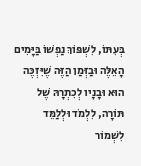בְּעִתּוֹ, לִשְׁפּוֹךְ נַפְשׁוֹ בַּיָּמִים הָאֵלֶּה וּבַזְּמַן הַזֶּה שֶׁיִּזְכֶּה הוּא וּבָנָיו לְכִתְרָהּ שֶׁל תּוֹרָה, לִלְמֹד וּלְלַמֵּד לִשְׁמוֹר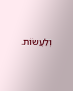וְלַעֲשׂוֹת.